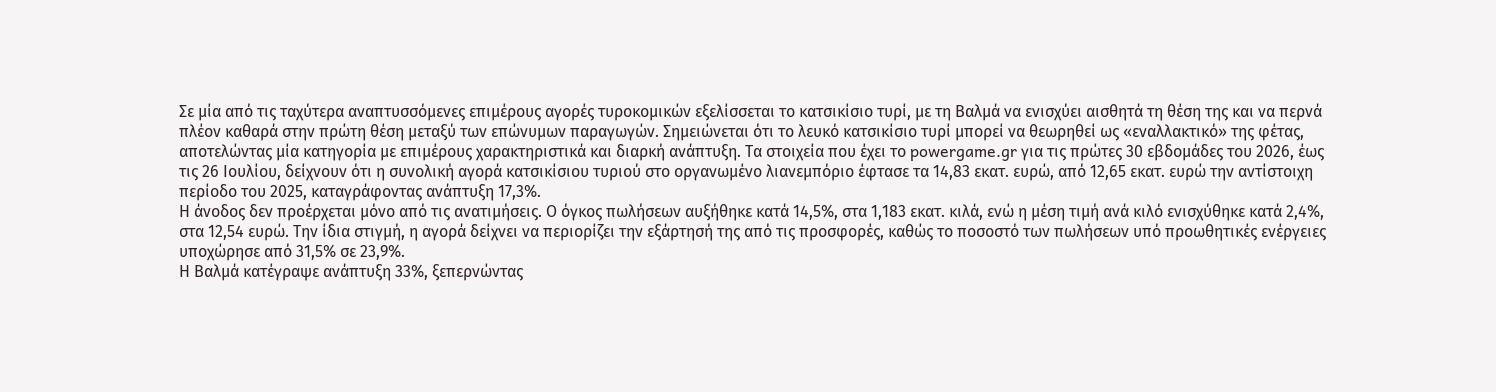Σε μία από τις ταχύτερα αναπτυσσόμενες επιμέρους αγορές τυροκομικών εξελίσσεται το κατσικίσιο τυρί, με τη Βαλμά να ενισχύει αισθητά τη θέση της και να περνά πλέον καθαρά στην πρώτη θέση μεταξύ των επώνυμων παραγωγών. Σημειώνεται ότι το λευκό κατσικίσιο τυρί μπορεί να θεωρηθεί ως «εναλλακτικό» της φέτας, αποτελώντας μία κατηγορία με επιμέρους χαρακτηριστικά και διαρκή ανάπτυξη. Τα στοιχεία που έχει το powergame.gr για τις πρώτες 30 εβδομάδες του 2026, έως τις 26 Ιουλίου, δείχνουν ότι η συνολική αγορά κατσικίσιου τυριού στο οργανωμένο λιανεμπόριο έφτασε τα 14,83 εκατ. ευρώ, από 12,65 εκατ. ευρώ την αντίστοιχη περίοδο του 2025, καταγράφοντας ανάπτυξη 17,3%.
Η άνοδος δεν προέρχεται μόνο από τις ανατιμήσεις. Ο όγκος πωλήσεων αυξήθηκε κατά 14,5%, στα 1,183 εκατ. κιλά, ενώ η μέση τιμή ανά κιλό ενισχύθηκε κατά 2,4%, στα 12,54 ευρώ. Την ίδια στιγμή, η αγορά δείχνει να περιορίζει την εξάρτησή της από τις προσφορές, καθώς το ποσοστό των πωλήσεων υπό προωθητικές ενέργειες υποχώρησε από 31,5% σε 23,9%.
Η Βαλμά κατέγραψε ανάπτυξη 33%, ξεπερνώντας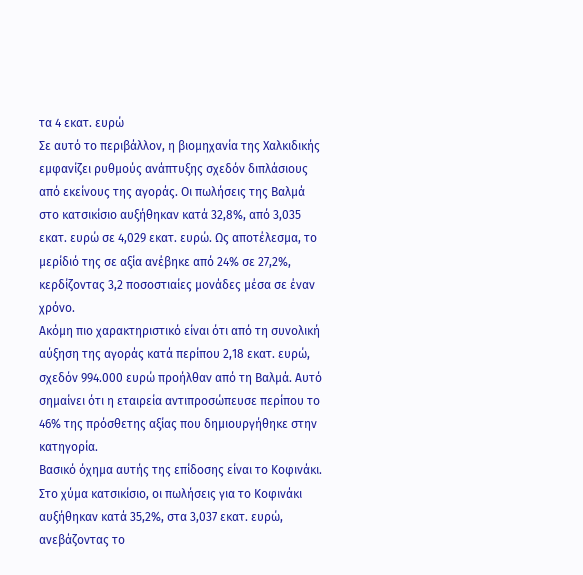τα 4 εκατ. ευρώ
Σε αυτό το περιβάλλον, η βιομηχανία της Χαλκιδικής εμφανίζει ρυθμούς ανάπτυξης σχεδόν διπλάσιους από εκείνους της αγοράς. Οι πωλήσεις της Βαλμά στο κατσικίσιο αυξήθηκαν κατά 32,8%, από 3,035 εκατ. ευρώ σε 4,029 εκατ. ευρώ. Ως αποτέλεσμα, το μερίδιό της σε αξία ανέβηκε από 24% σε 27,2%, κερδίζοντας 3,2 ποσοστιαίες μονάδες μέσα σε έναν χρόνο.
Ακόμη πιο χαρακτηριστικό είναι ότι από τη συνολική αύξηση της αγοράς κατά περίπου 2,18 εκατ. ευρώ, σχεδόν 994.000 ευρώ προήλθαν από τη Βαλμά. Αυτό σημαίνει ότι η εταιρεία αντιπροσώπευσε περίπου το 46% της πρόσθετης αξίας που δημιουργήθηκε στην κατηγορία.
Βασικό όχημα αυτής της επίδοσης είναι το Κοφινάκι. Στο χύμα κατσικίσιο, οι πωλήσεις για το Κοφινάκι αυξήθηκαν κατά 35,2%, στα 3,037 εκατ. ευρώ, ανεβάζοντας το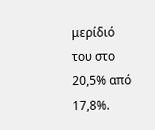μερίδιό του στο 20,5% από 17,8%.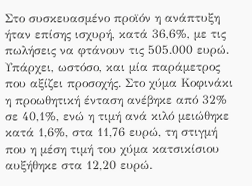Στο συσκευασμένο προϊόν η ανάπτυξη ήταν επίσης ισχυρή, κατά 36,6%, με τις πωλήσεις να φτάνουν τις 505.000 ευρώ.
Υπάρχει, ωστόσο, και μία παράμετρος που αξίζει προσοχής. Στο χύμα Κοφινάκι η προωθητική ένταση ανέβηκε από 32% σε 40,1%, ενώ η τιμή ανά κιλό μειώθηκε κατά 1,6%, στα 11,76 ευρώ, τη στιγμή που η μέση τιμή του χύμα κατσικίσιου αυξήθηκε στα 12,20 ευρώ.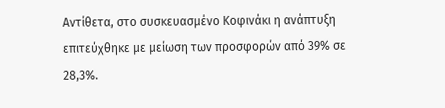Αντίθετα, στο συσκευασμένο Κοφινάκι η ανάπτυξη επιτεύχθηκε με μείωση των προσφορών από 39% σε 28,3%.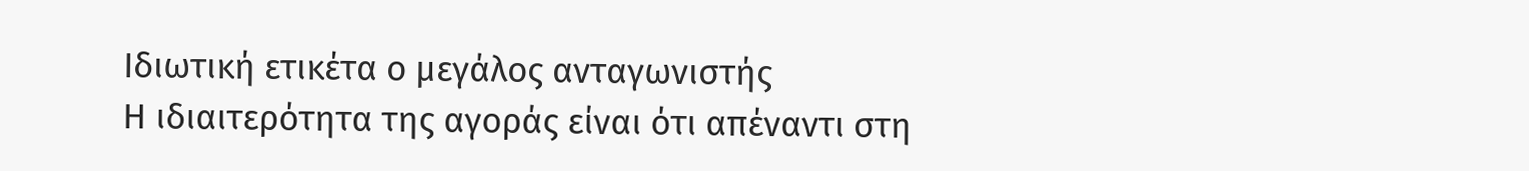Ιδιωτική ετικέτα ο μεγάλος ανταγωνιστής
Η ιδιαιτερότητα της αγοράς είναι ότι απέναντι στη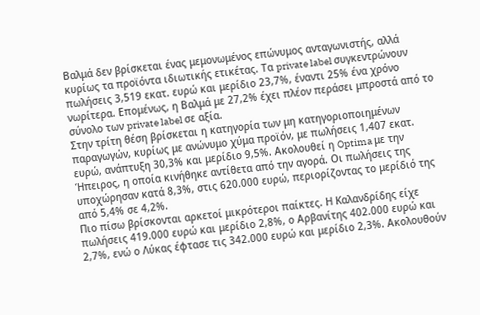Βαλμά δεν βρίσκεται ένας μεμονωμένος επώνυμος ανταγωνιστής, αλλά κυρίως τα προϊόντα ιδιωτικής ετικέτας. Τα private label συγκεντρώνουν πωλήσεις 3,519 εκατ. ευρώ και μερίδιο 23,7%, έναντι 25% ένα χρόνο νωρίτερα. Επομένως, η Βαλμά με 27,2% έχει πλέον περάσει μπροστά από το σύνολο των private label σε αξία.
Στην τρίτη θέση βρίσκεται η κατηγορία των μη κατηγοριοποιημένων παραγωγών, κυρίως με ανώνυμο χύμα προϊόν, με πωλήσεις 1,407 εκατ. ευρώ, ανάπτυξη 30,3% και μερίδιο 9,5%. Ακολουθεί η Optima με την Ήπειρος, η οποία κινήθηκε αντίθετα από την αγορά. Οι πωλήσεις της υποχώρησαν κατά 8,3%, στις 620.000 ευρώ, περιορίζοντας το μερίδιό της από 5,4% σε 4,2%.
Πιο πίσω βρίσκονται αρκετοί μικρότεροι παίκτες. Η Καλανδρίδης είχε πωλήσεις 419.000 ευρώ και μερίδιο 2,8%, ο Αρβανίτης 402.000 ευρώ και 2,7%, ενώ ο Λύκας έφτασε τις 342.000 ευρώ και μερίδιο 2,3%. Ακολουθούν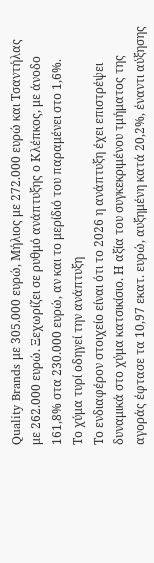Quality Brands με 305.000 ευρώ, Μήλιος με 272.000 ευρώ και Τσαντήλας με 262.000 ευρώ. Ξεχωρίζει σε ρυθμό ανάπτυξης ο Κλέπκος, με άνοδο 161,8% στα 230.000 ευρώ, αν και το μερίδιό του παραμένει στο 1,6%.
Το χύμα τυρί οδηγεί την ανάπτυξη
Το ενδιαφέρον στοιχείο είναι ότι το 2026 η ανάπτυξη έχει επιστρέψει δυναμικά στο χύμα κατσικίσιο. Η αξία του συγκεκριμένου τμήματος της αγοράς έφτασε τα 10,97 εκατ. ευρώ, αυξημένη κατά 20,2%, έναντι αύξησης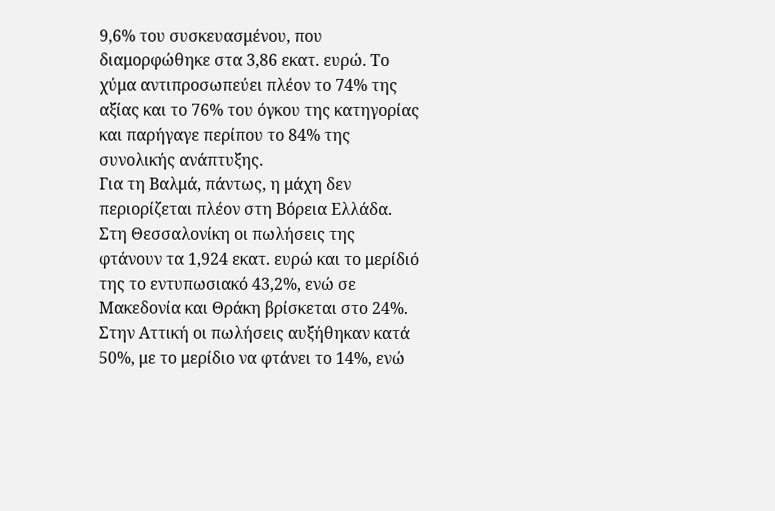9,6% του συσκευασμένου, που διαμορφώθηκε στα 3,86 εκατ. ευρώ. Το χύμα αντιπροσωπεύει πλέον το 74% της αξίας και το 76% του όγκου της κατηγορίας και παρήγαγε περίπου το 84% της συνολικής ανάπτυξης.
Για τη Βαλμά, πάντως, η μάχη δεν περιορίζεται πλέον στη Βόρεια Ελλάδα. Στη Θεσσαλονίκη οι πωλήσεις της φτάνουν τα 1,924 εκατ. ευρώ και το μερίδιό της το εντυπωσιακό 43,2%, ενώ σε Μακεδονία και Θράκη βρίσκεται στο 24%. Στην Αττική οι πωλήσεις αυξήθηκαν κατά 50%, με το μερίδιο να φτάνει το 14%, ενώ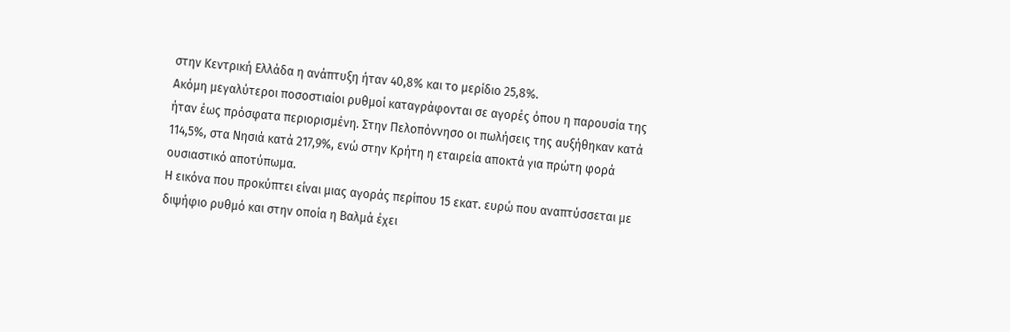στην Κεντρική Ελλάδα η ανάπτυξη ήταν 40,8% και το μερίδιο 25,8%.
Ακόμη μεγαλύτεροι ποσοστιαίοι ρυθμοί καταγράφονται σε αγορές όπου η παρουσία της ήταν έως πρόσφατα περιορισμένη. Στην Πελοπόννησο οι πωλήσεις της αυξήθηκαν κατά 114,5%, στα Νησιά κατά 217,9%, ενώ στην Κρήτη η εταιρεία αποκτά για πρώτη φορά ουσιαστικό αποτύπωμα.
Η εικόνα που προκύπτει είναι μιας αγοράς περίπου 15 εκατ. ευρώ που αναπτύσσεται με διψήφιο ρυθμό και στην οποία η Βαλμά έχει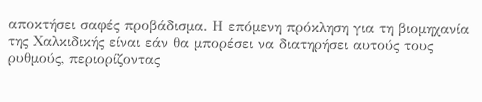αποκτήσει σαφές προβάδισμα. Η επόμενη πρόκληση για τη βιομηχανία της Χαλκιδικής είναι εάν θα μπορέσει να διατηρήσει αυτούς τους ρυθμούς, περιορίζοντας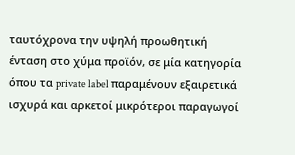ταυτόχρονα την υψηλή προωθητική ένταση στο χύμα προϊόν, σε μία κατηγορία όπου τα private label παραμένουν εξαιρετικά ισχυρά και αρκετοί μικρότεροι παραγωγοί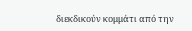διεκδικούν κομμάτι από την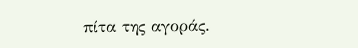πίτα της αγοράς.